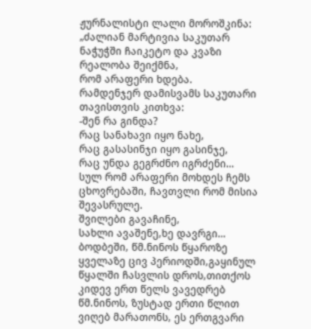ჟურნალისტი ლალი მოროშკინა:
„ძალიან მარტივია საკუთარ ნაჭუჭში ჩაიკეტო და კვაზი რეალობა შეიქმნა,
რომ არაფერი ხდება.
რამდენჯერ დამისვამს საკუთარი თავისთვის კითხვა:
-შენ რა გინდა?
რაც სანახავი იყო ნახე,
რაც გასასინჯი იყო გასინჯე,
რაც უნდა გეგრძნო იგრძენი…
სულ რომ არაფერი მოხდეს ჩემს ცხოვრებაში, ჩავთვლი რომ მისია შევასრულე.
შვილები გავაჩინე,
სახლი ავაშენე,ხე დავრგი…
ბოდბეში, წმ.ნინოს წყაროზე ყველაზე ცივ პერიოდში,გაყინულ წყალში ჩასვლის დროს,თითქოს კიდევ ერთ წელს ვავედრებ წმ.ნინოს, ზუსტად ერთი წლით ვიღებ მარათონს, ეს ერთგვარი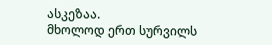ასკეზაა.
მხოლოდ ერთ სურვილს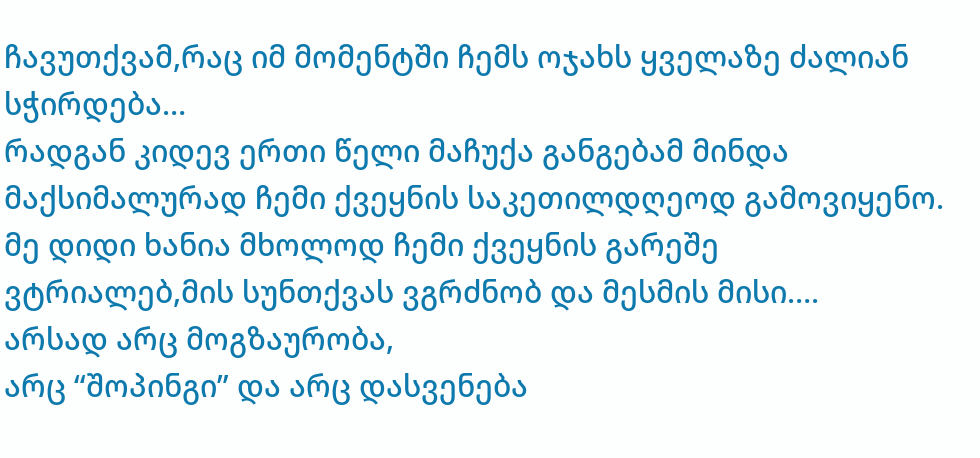ჩავუთქვამ,რაც იმ მომენტში ჩემს ოჯახს ყველაზე ძალიან სჭირდება…
რადგან კიდევ ერთი წელი მაჩუქა განგებამ მინდა მაქსიმალურად ჩემი ქვეყნის საკეთილდღეოდ გამოვიყენო.
მე დიდი ხანია მხოლოდ ჩემი ქვეყნის გარეშე ვტრიალებ,მის სუნთქვას ვგრძნობ და მესმის მისი….
არსად არც მოგზაურობა,
არც “შოპინგი” და არც დასვენება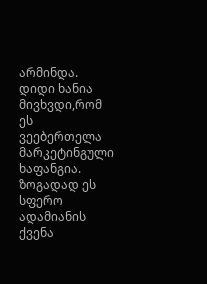არმინდა.
დიდი ხანია მივხვდი,რომ ეს ვეებერთელა მარკეტინგული ხაფანგია.
ზოგადად ეს სფერო ადამიანის ქვენა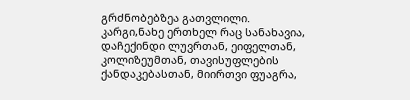გრძნობებზეა გათვლილი.
კარგი,ნახე ერთხელ რაც სანახავია, დაჩექინდი ლუვრთან, ეიფელთან, კოლიზეუმთან, თავისუფლების ქანდაკებასთან, მიირთვი ფუაგრა,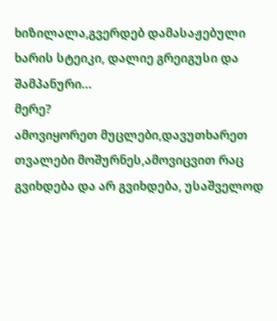ხიზილალა,გვერდებ დამასაჟებული ხარის სტეიკი, დალიე გრეიგუსი და შამპანური…
მერე?
ამოვიყორეთ მუცლები,დავუთხარეთ თვალები მოშურნეს,ამოვიცვით რაც გვიხდება და არ გვიხდება, უსაშველოდ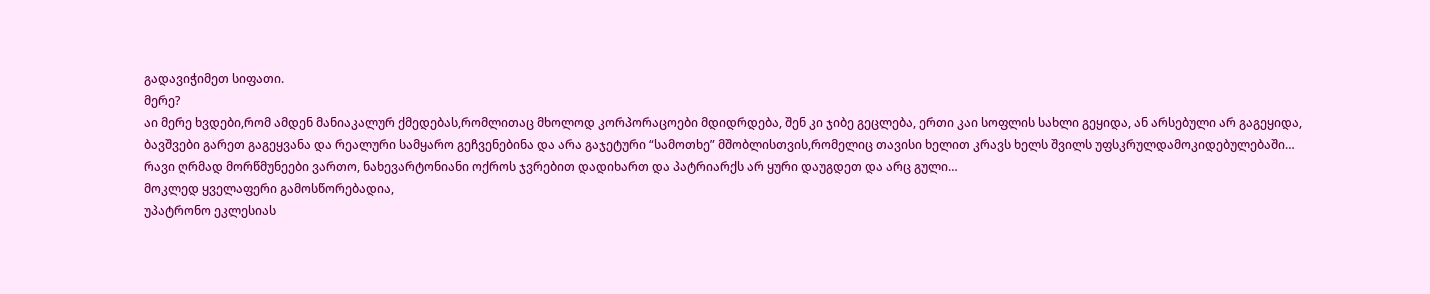გადავიჭიმეთ სიფათი.
მერე?
აი მერე ხვდები,რომ ამდენ მანიაკალურ ქმედებას,რომლითაც მხოლოდ კორპორაცოები მდიდრდება, შენ კი ჯიბე გეცლება, ერთი კაი სოფლის სახლი გეყიდა, ან არსებული არ გაგეყიდა,
ბავშვები გარეთ გაგეყვანა და რეალური სამყარო გეჩვენებინა და არა გაჯეტური “სამოთხე” მშობლისთვის,რომელიც თავისი ხელით კრავს ხელს შვილს უფსკრულდამოკიდებულებაში…
რავი ღრმად მორწმუნეები ვართო, ნახევარტონიანი ოქროს ჯვრებით დადიხართ და პატრიარქს არ ყური დაუგდეთ და არც გული…
მოკლედ ყველაფერი გამოსწორებადია,
უპატრონო ეკლესიას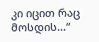კი იცით რაც მოსდის…“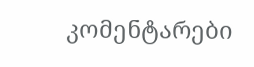კომენტარები